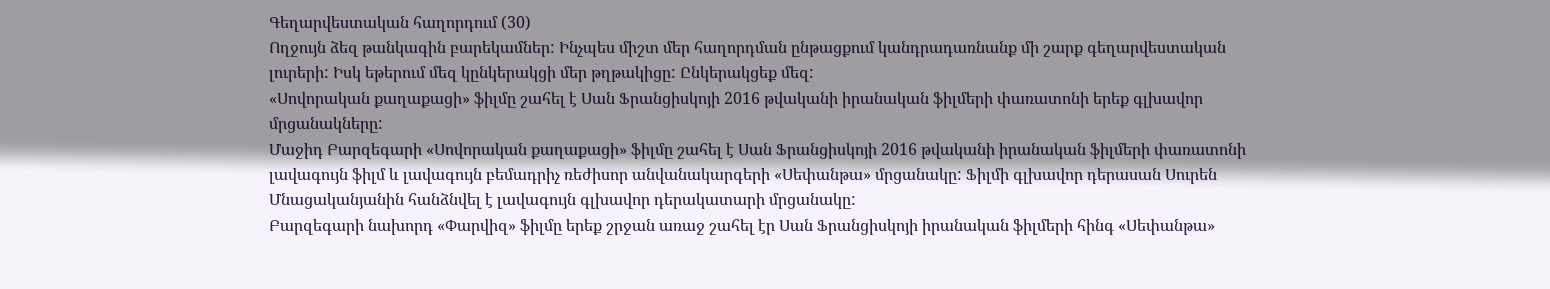Գեղարվեստական հաղորդում (30)
Ողջույն ձեզ թանկագին բարեկամներ: Ինչպես միշտ մեր հաղորդման ընթացքում կանդրադառնանք մի շարք գեղարվեստական լուրերի: Իսկ եթերում մեզ կընկերակցի մեր թղթակիցը: Ընկերակցեք մեզ:
«Սովորական քաղաքացի» ֆիլմը շահել է Սան Ֆրանցիսկոյի 2016 թվականի իրանական ֆիլմերի փառատոնի երեք գլխավոր մրցանակները:
Մաջիդ Բարզեգարի «Սովորական քաղաքացի» ֆիլմը շահել է Սան Ֆրանցիսկոյի 2016 թվականի իրանական ֆիլմերի փառատոնի լավագույն ֆիլմ և լավագույն բեմադրիչ ռեժիսոր անվանակարգերի «Սեփանթա» մրցանակը: Ֆիլմի գլխավոր դերասան Սուրեն Մնացականյանին հանձնվել է լավագույն գլխավոր դերակատարի մրցանակը:
Բարզեգարի նախորդ «Փարվիզ» ֆիլմը երեք շրջան առաջ շահել էր Սան Ֆրանցիսկոյի իրանական ֆիլմերի հինգ «Սեփանթա»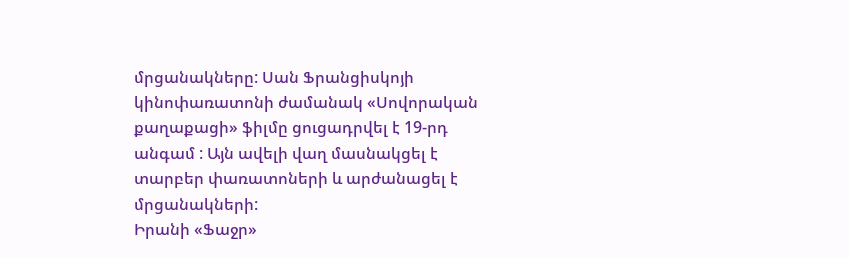մրցանակները: Սան Ֆրանցիսկոյի կինոփառատոնի ժամանակ «Սովորական քաղաքացի» ֆիլմը ցուցադրվել է 19-րդ անգամ : Այն ավելի վաղ մասնակցել է տարբեր փառատոների և արժանացել է մրցանակների:
Իրանի «Ֆաջր»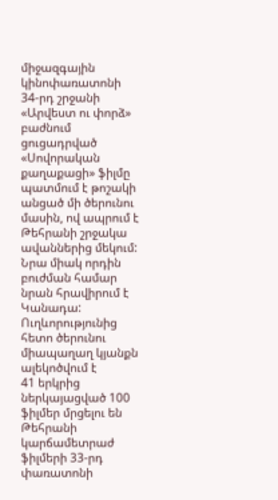միջազգային կինոփառատոնի 34-րդ շրջանի «Արվեստ ու փորձ» բաժնում ցուցադրված «Սովորական քաղաքացի» ֆիլմը պատմում է թոշակի անցած մի ծերունու մասին, ով ապրում է Թեհրանի շրջակա ավաններից մեկում: Նրա միակ որդին բուժման համար նրան հրավիրում է Կանադա: Ուղևորությունից հետո ծերունու միապաղաղ կյանքն ալեկոծվում է
41 երկրից ներկայացված 100 ֆիլմեր մրցելու են Թեհրանի կարճամետրաժ ֆիլմերի 33-րդ փառատոնի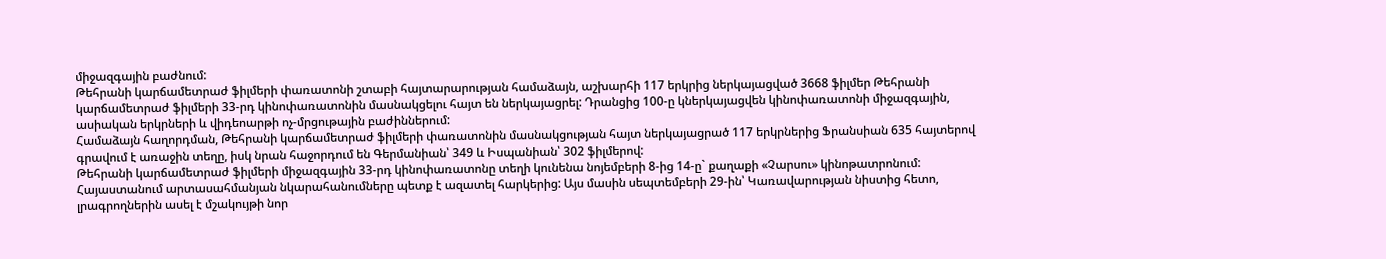միջազգային բաժնում:
Թեհրանի կարճամետրաժ ֆիլմերի փառատոնի շտաբի հայտարարության համաձայն, աշխարհի 117 երկրից ներկայացված 3668 ֆիլմեր Թեհրանի կարճամետրաժ ֆիլմերի 33-րդ կինոփառատոնին մասնակցելու հայտ են ներկայացրել: Դրանցից 100-ը կներկայացվեն կինոփառատոնի միջազգային, ասիական երկրների և վիդեոարթի ոչ-մրցութային բաժիններում:
Համաձայն հաղորդման, Թեհրանի կարճամետրաժ ֆիլմերի փառատոնին մասնակցության հայտ ներկայացրած 117 երկրներից Ֆրանսիան 635 հայտերով գրավում է առաջին տեղը, իսկ նրան հաջորդում են Գերմանիան՝ 349 և Իսպանիան՝ 302 ֆիլմերով:
Թեհրանի կարճամետրաժ ֆիլմերի միջազգային 33-րդ կինոփառատոնը տեղի կունենա նոյեմբերի 8-ից 14-ը` քաղաքի «Չարսու» կինոթատրոնում:
Հայաստանում արտասահմանյան նկարահանումները պետք է ազատել հարկերից: Այս մասին սեպտեմբերի 29-ին՝ Կառավարության նիստից հետո, լրագրողներին ասել է մշակույթի նոր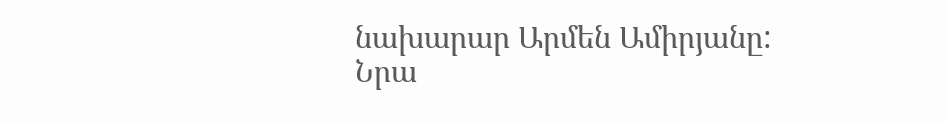նախարար Արմեն Ամիրյանը:
Նրա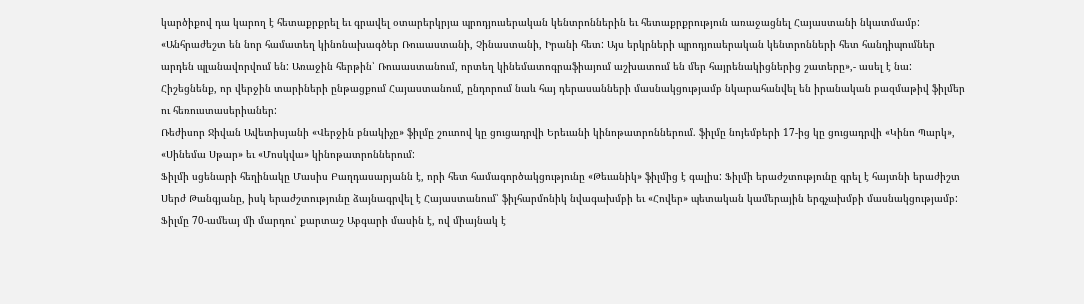կարծիքով դա կարող է հետաքրքրել եւ գրավել օտարերկրյա պրոդյուսերական կենտրոններին եւ հետաքրքրություն առաջացնել Հայաստանի նկատմամբ:
«Անհրաժեշտ են նոր համատեղ կինոնախագծեր Ռուսաստանի, Չինաստանի, Իրանի հետ: Այս երկրների պրոդյուսերական կենտրոնների հետ հանդիպումներ արդեն պլանավորվում են: Առաջին հերթին՝ Ռուսաստանում, որտեղ կինեմատոգրաֆիայում աշխատում են մեր հայրենակիցներից շատերը»,- ասել է նա:
Հիշեցնենք, որ վերջին տարիների ընթացքում Հայաստանում, ընդորում նաև հայ դերասանների մասնակցությամբ նկարահանվել են իրանական բազմաթիվ ֆիլմեր ու հեռուստասերիաներ:
Ռեժիսոր Ջիվան Ավետիսյանի «Վերջին բնակիչը» ֆիլմը շուտով կը ցուցադրվի Երեւանի կինոթատրոններում. ֆիլմը նոյեմբերի 17-ից կը ցուցադրվի «Կինո Պարկ», «Սինեմա Սթար» եւ «Մոսկվա» կինոթատրոններում:
Ֆիլմի սցենարի հեղինակը Մասիս Բաղդասարյանն է, որի հետ համագործակցությունը «Թեւանիկ» ֆիլմից է գալիս: Ֆիլմի երաժշտությունը գրել է հայտնի երաժիշտ Սերժ Թանգյանը, իսկ երաժշտությունը ձայնագրվել է Հայաստանում՝ ֆիլհարմոնիկ նվագախմբի եւ «Հովեր» պետական կամերային երգչախմբի մասնակցությամբ:
Ֆիլմը 70-ամեայ մի մարդու՝ քարտաշ Աբգարի մասին է, ով միայնակ է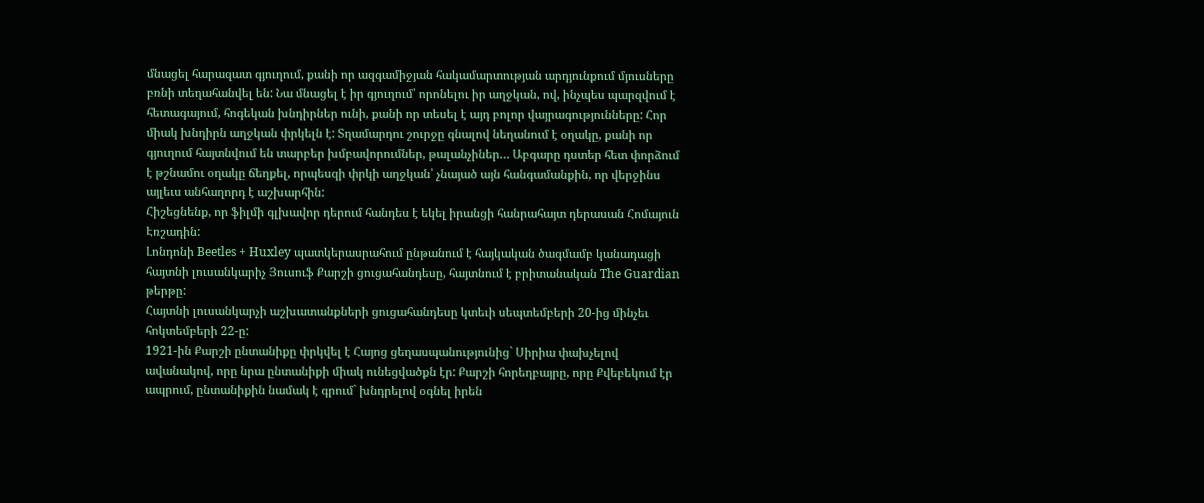մնացել հարազատ գյուղում, քանի որ ազգամիջյան հակամարտության արդյունքում մյուսները բռնի տեղահանվել են: Նա մնացել է իր գյուղում՝ որոնելու իր աղջկան, ով, ինչպես պարզվում է հետագայում, հոգեկան խնդիրներ ունի, քանի որ տեսել է այդ բոլոր վայրագությունները: Հոր միակ խնդիրն աղջկան փրկելն է: Տղամարդու շուրջը գնալով նեղանում է օղակը, քանի որ գյուղում հայտնվում են տարբեր խմբավորումներ, թալանչիներ… Աբգարը դստեր հետ փորձում է թշնամու օղակը ճեղքել, որպեսզի փրկի աղջկան՝ չնայած այն հանգամանքին, որ վերջինս այլեւս անհաղորդ է աշխարհին:
Հիշեցնենք, որ ֆիլմի գլխավոր դերում հանդես է եկել իրանցի հանրահայտ դերասան Հոմայուն Էռշադին:
Լոնդոնի Beetles + Huxley պատկերասրահում ընթանում է հայկական ծագմամբ կանադացի հայտնի լուսանկարիչ Յուսուֆ Քարշի ցուցահանդեսը, հայտնում է բրիտանական The Guardian թերթը:
Հայտնի լուսանկարչի աշխատանքների ցուցահանդեսը կտեւի սեպտեմբերի 20-ից մինչեւ հոկտեմբերի 22-ը:
1921-ին Քարշի ընտանիքը փրկվել է Հայոց ցեղասպանությունից` Սիրիա փախչելով ավանակով, որը նրա ընտանիքի միակ ունեցվածքն էր: Քարշի հորեղբայրը, որը Քվեբեկում էր ապրում, ընտանիքին նամակ է գրում` խնդրելով օգնել իրեն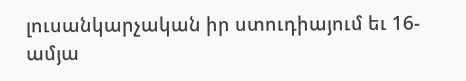լուսանկարչական իր ստուդիայում եւ 16-ամյա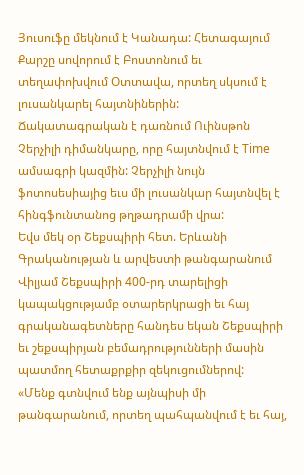Յուսուֆը մեկնում է Կանադա: Հետագայում Քարշը սովորում է Բոստոնում եւ տեղափոխվում Օտտավա, որտեղ սկսում է լուսանկարել հայտնիներին:
Ճակատագրական է դառնում Ուինսթոն Չերչիլի դիմանկարը, որը հայտնվում է Time ամսագրի կազմին: Չերչիլի նույն ֆոտոսեսիայից եւս մի լուսանկար հայտնվել է հինգֆունտանոց թղթադրամի վրա:
Եվս մեկ օր Շեքսպիրի հետ. Երևանի Գրականության և արվեստի թանգարանում Վիլյամ Շեքսպիրի 400-րդ տարելիցի կապակցությամբ օտարերկրացի եւ հայ գրականագետները հանդես եկան Շեքսպիրի եւ շեքսպիրյան բեմադրությունների մասին պատմող հետաքրքիր զեկուցումներով:
«Մենք գտնվում ենք այնպիսի մի թանգարանում, որտեղ պահպանվում է եւ հայ,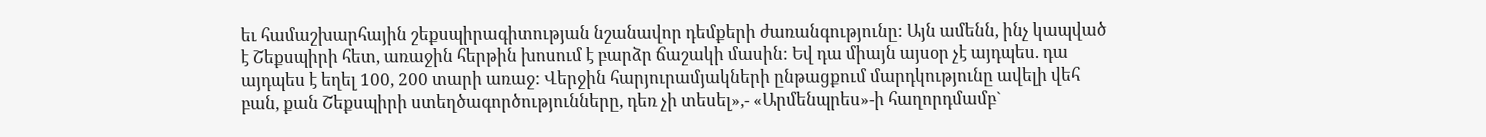եւ համաշխարհային շեքսպիրագիտության նշանավոր դեմքերի ժառանգությունը: Այն ամենն, ինչ կապված է Շեքսպիրի հետ, առաջին հերթին խոսում է բարձր ճաշակի մասին: Եվ դա միայն այսօր չէ այդպես. դա այդպես է եղել 100, 200 տարի առաջ: Վերջին հարյուրամյակների ընթացքում մարդկությունը ավելի վեհ բան, քան Շեքսպիրի ստեղծագործությունները, դեռ չի տեսել»,- «Արմենպրես»-ի հաղորդմամբ`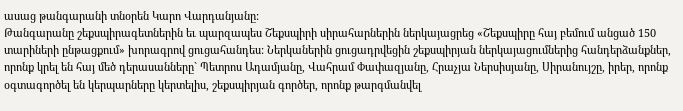ասաց թանգարանի տնօրեն Կարո Վարդանյանը:
Թանգարանը շեքսպիրագետներին եւ պարզապես Շեքսպիրի սիրահարներին ներկայացրեց «Շեքսպիրը հայ բեմում անցած 150 տարիների ընթացքում» խորագրով ցուցահանդես: Ներկաներին ցուցադրվեցին շեքսպիրյան ներկայացումներից հանդերձանքներ, որոնք կրել են հայ մեծ դերասանները` Պետրոս Ադամյանը, Վահրամ Փափազյանը, Հրաչյա Ներսիսյանը, Սիրանույշը, իրեր, որոնք օգտագործել են կերպարները կերտելիս, շեքսպիրյան գործեր, որոնք թարգմանվել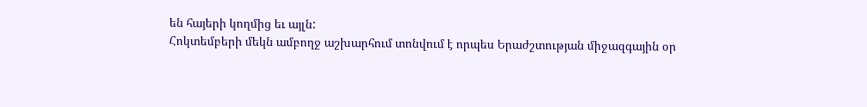են հայերի կողմից եւ այլն:
Հոկտեմբերի մեկն ամբողջ աշխարհում տոնվում է որպես Երաժշտության միջազգային օր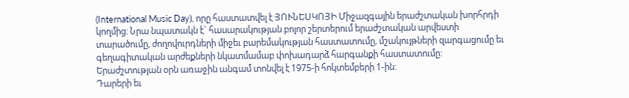(International Music Day), որը հաստատվել է ՅՈՒՆԵՍԿՈՅԻ Միջազգային երաժշտական խորհրդի կողմից: Նրա նպատակն է` հասարակության բոլոր շերտերում երաժշտական արվեստի տարածումը, ժողովուրդների միջեւ բարեմակության հաստատումը, մշակույթների զարգացումը եւ գեղագիտական արժեքների նկատմամաբ փոխադարձ հարգանքի հաստատումը:
Երաժշտության օրն առաջին անգամ տոնվել է 1975-ի հոկտեմբերի 1-ին:
Դարերի եւ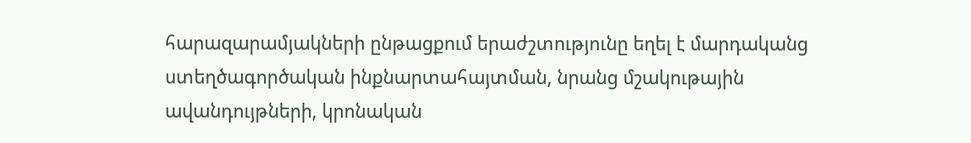հարազարամյակների ընթացքում երաժշտությունը եղել է մարդականց ստեղծագործական ինքնարտահայտման, նրանց մշակութային ավանդույթների, կրոնական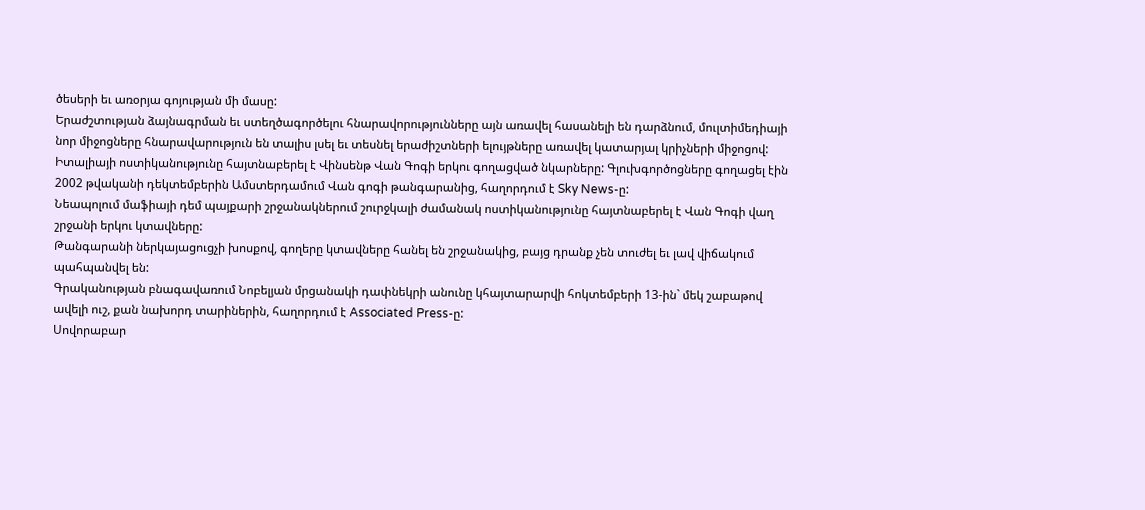ծեսերի եւ առօրյա գոյության մի մասը:
Երաժշտության ձայնագրման եւ ստեղծագործելու հնարավորությունները այն առավել հասանելի են դարձնում, մուլտիմեդիայի նոր միջոցները հնարավարություն են տալիս լսել եւ տեսնել երաժիշտների ելույթները առավել կատարյալ կրիչների միջոցով:
Իտալիայի ոստիկանությունը հայտնաբերել է Վինսենթ Վան Գոգի երկու գողացված նկարները: Գլուխգործոցները գողացել էին 2002 թվականի դեկտեմբերին Ամստերդամում Վան գոգի թանգարանից, հաղորդում է Sky News-ը:
Նեապոլում մաֆիայի դեմ պայքարի շրջանակներում շուրջկալի ժամանակ ոստիկանությունը հայտնաբերել է Վան Գոգի վաղ շրջանի երկու կտավները:
Թանգարանի ներկայացուցչի խոսքով, գողերը կտավները հանել են շրջանակից, բայց դրանք չեն տուժել եւ լավ վիճակում պահպանվել են:
Գրականության բնագավառում Նոբելյան մրցանակի դափնեկրի անունը կհայտարարվի հոկտեմբերի 13-ին` մեկ շաբաթով ավելի ուշ, քան նախորդ տարիներին, հաղորդում է Associated Press-ը:
Սովորաբար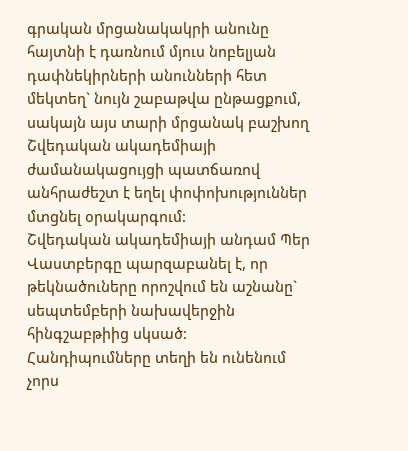գրական մրցանակակրի անունը հայտնի է դառնում մյուս նոբելյան դափնեկիրների անունների հետ մեկտեղ` նույն շաբաթվա ընթացքում, սակայն այս տարի մրցանակ բաշխող Շվեդական ակադեմիայի ժամանակացույցի պատճառով անհրաժեշտ է եղել փոփոխություններ մտցնել օրակարգում:
Շվեդական ակադեմիայի անդամ Պեր Վաստբերգը պարզաբանել է, որ թեկնածուները որոշվում են աշնանը` սեպտեմբերի նախավերջին հինգշաբթիից սկսած: Հանդիպումները տեղի են ունենում չորս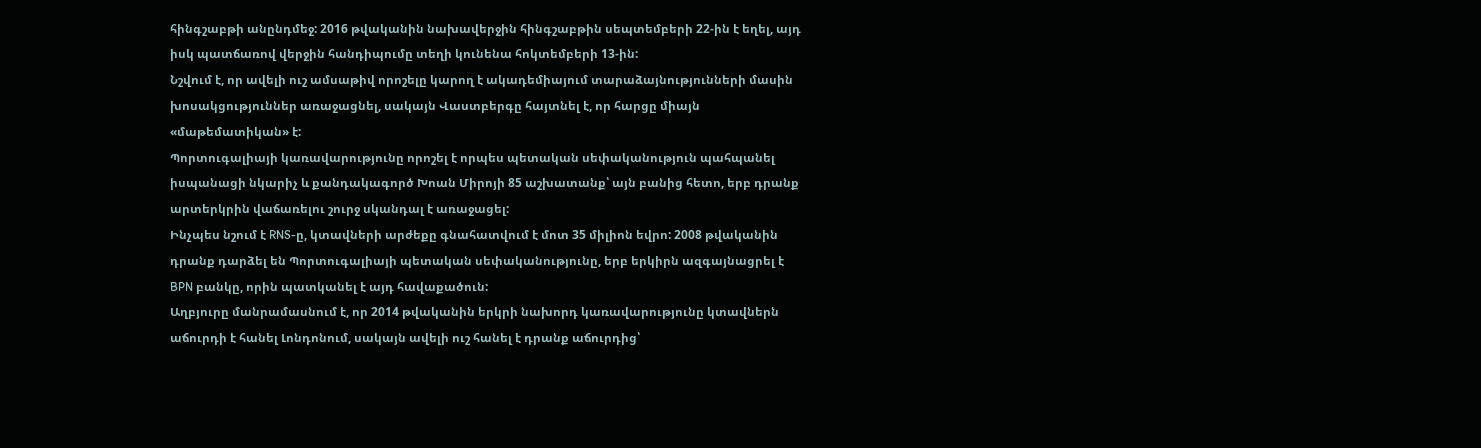հինգշաբթի անընդմեջ: 2016 թվականին նախավերջին հինգշաբթին սեպտեմբերի 22-ին է եղել, այդ իսկ պատճառով վերջին հանդիպումը տեղի կունենա հոկտեմբերի 13-ին:
Նշվում է, որ ավելի ուշ ամսաթիվ որոշելը կարող է ակադեմիայում տարաձայնությունների մասին խոսակցություններ առաջացնել, սակայն Վաստբերգը հայտնել է, որ հարցը միայն «մաթեմատիկան» է:
Պորտուգալիայի կառավարությունը որոշել է որպես պետական սեփականություն պահպանել իսպանացի նկարիչ և քանդակագործ Խոան Միրոյի 85 աշխատանք՝ այն բանից հետո, երբ դրանք արտերկրին վաճառելու շուրջ սկանդալ է առաջացել:
Ինչպես նշում է RNS-ը, կտավների արժեքը գնահատվում է մոտ 35 միլիոն եվրո: 2008 թվականին դրանք դարձել են Պորտուգալիայի պետական սեփականությունը, երբ երկիրն ազգայնացրել է BPN բանկը, որին պատկանել է այդ հավաքածուն:
Աղբյուրը մանրամասնում է, որ 2014 թվականին երկրի նախորդ կառավարությունը կտավներն աճուրդի է հանել Լոնդոնում, սակայն ավելի ուշ հանել է դրանք աճուրդից՝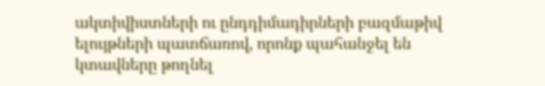ակտիվիստների ու ընդդիմադիրների բազմաթիվ ելույթների պատճառով, որոնք պահանջել են կտավները թողնել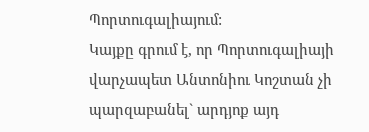Պորտուգալիայում:
Կայքը գրում է, որ Պորտուգալիայի վարչապետ Անտոնիու Կոշտան չի պարզաբանել` արդյոք այդ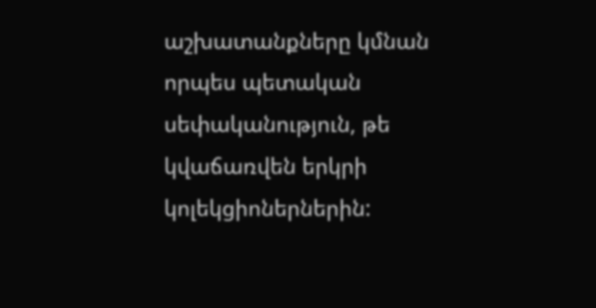աշխատանքները կմնան որպես պետական սեփականություն, թե կվաճառվեն երկրի կոլեկցիոներներին: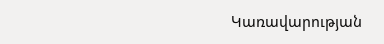Կառավարության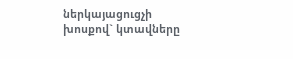ներկայացուցչի խոսքով` կտավները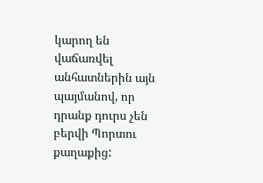կարող են վաճառվել անհատներին այն պայմանով, որ դրանք դուրս չեն բերվի Պորտու քաղաքից: